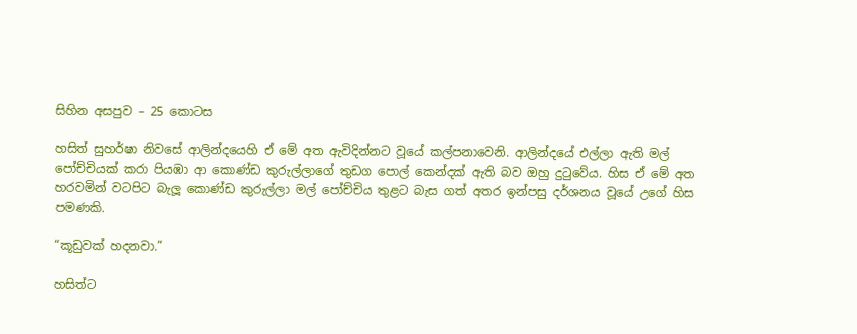සිහින අසපුව – 25 කොටස

හසිත් සුහර්ෂා නිවසේ ආලින්දයෙහි ඒ මේ අත ඇවිදින්නට වූයේ කල්පනාවෙනි. ආලින්දයේ එල්ලා ඇති මල් පෝච්චියක් කරා පියඹා ආ කොණ්ඩ කුරුල්ලාගේ තුඩග පොල් කෙන්දක් ඇති බව ඔහු දුටුවේය. හිස ඒ මේ අත හරවමින් වටපිට බැලූ කොණ්ඩ කුරුල්ලා මල් පෝච්චිය තුළට බැස ගත් අතර ඉන්පසු දර්ශනය වූයේ උගේ හිස පමණකි.

“කූඩුවක් හදනවා.”

හසිත්ට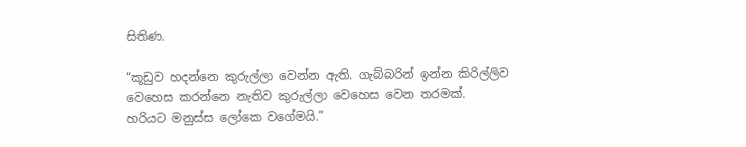සිතිණ.

“කූඩුව හදන්නෙ කුරුල්ලා වෙන්න ඇති. ගැබ්බරින් ඉන්න කිරිල්ලිව වෙහෙස කරන්නෙ නැතිව කුරුල්ලා වෙහෙස වෙන තරමක්. හරියට මනුස්ස ලෝකෙ වගේමයි.”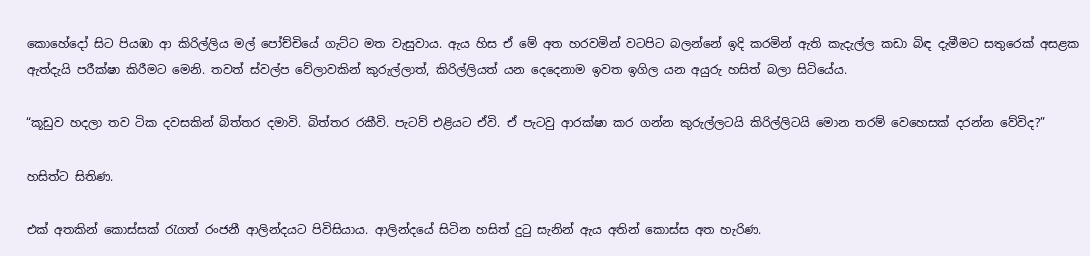කොහේදෝ සිට පියඹා ආ කිරිල්ලිය මල් පෝච්චියේ ගැට්ට මත වැසුවාය. ඇය හිස ඒ මේ අත හරවමින් වටපිට බලන්නේ ඉදි කරමින් ඇති කැදැල්ල කඩා බිඳ දැමීමට සතුරෙක් අසළක ඇත්දැයි පරීක්ෂා කිරීමට මෙනි. තවත් ස්වල්ප වේලාවකින් කුරුල්ලාත්, කිරිල්ලියත් යන දෙදෙනාම ඉවත ඉගිල යන අයුරු හසිත් බලා සිටියේය.

“කූඩුව හදලා තව ටික දවසකින් බිත්තර දමාවි. බිත්තර රකීවි. පැටව් එළියට ඒවි. ඒ පැටවු ආරක්ෂා කර ගන්න කුරුල්ලටයි කිරිල්ලිටයි මොන තරම් වෙහෙසක් දරන්න වේවිද?”

හසිත්ට සිතිණ.

එක් අතකින් කොස්සක් රැගත් රංජනී ආලින්දයට පිවිසියාය. ආලින්දයේ සිටින හසිත් දුටු සැනින් ඇය අතින් කොස්ස අත හැරිණ.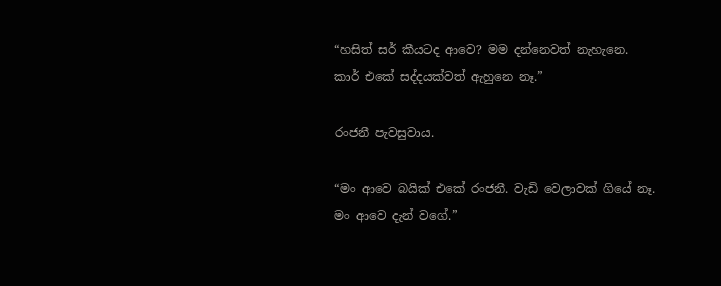“හසිත් සර් කීයටද ආවෙ? මම දන්නෙවත් නැහැනෙ. කාර් එකේ සද්දයක්වත් ඇහුනෙ නෑ.”

රංජනී පැවසුවාය.

“මං ආවෙ බයික් එකේ රංජනී. වැඩි වෙලාවක් ගියේ නෑ. මං ආවෙ දැන් වගේ.”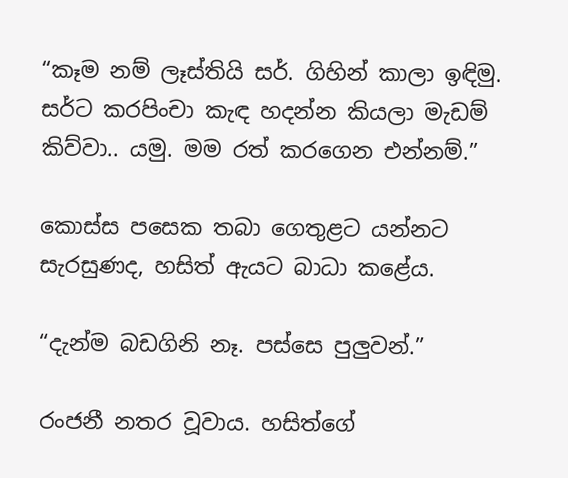“කෑම නම් ලෑස්තියි සර්. ගිහින් කාලා ඉඳිමු. සර්ට කරපිංචා කැඳ හදන්න කියලා මැඩම් කිව්වා.. යමු. මම රත් කරගෙන එන්නම්.”

කොස්ස පසෙක තබා ගෙතුළට යන්නට සැරසුණද, හසිත් ඇයට බාධා කළේය.

“දැන්ම බඩගිනි නෑ. පස්සෙ පුලුවන්.”

රංජනී නතර වූවාය. හසිත්ගේ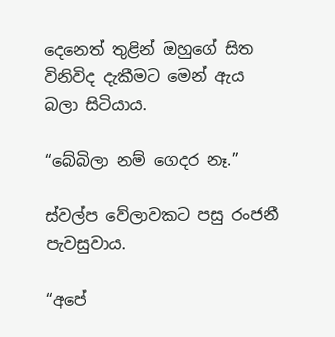දෙනෙත් තුළින් ඔහුගේ සිත විනිවිද දැකීමට මෙන් ඇය බලා සිටියාය.

“බේබිලා නම් ගෙදර නෑ.”

ස්වල්ප වේලාවකට පසු රංජනී පැවසුවාය.

“අපේ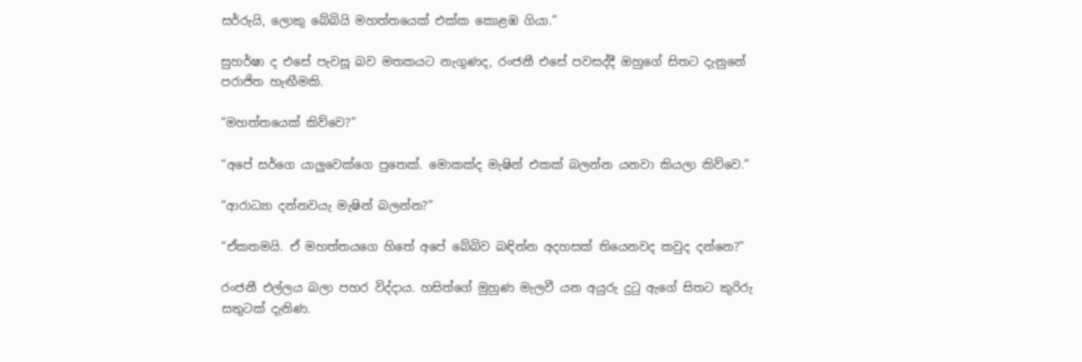සර්රුයි, ලොකු බේබියි මහත්තයෙක් එක්ක කොළඹ ගියා.”

සුහර්ෂා ද එසේ පැවසූ බව මතකයට නැගුණද, රංජනී එසේ පවසද්දී ඔහුගේ සිතට දැනුනේ පරාජිත හැඟීමකි.

“මහත්තයෙක් කිව්වෙ?”

“අපේ සර්ගෙ යාලුවෙක්ගෙ පුතෙක්. මොකක්ද මැෂින් එකක් බලන්න යනවා කියලා කිව්වෙ.”

“ආරාධ්‍යා දන්නවයැ මැෂින් බලන්න?”

“ඒකතමයි. ඒ මහත්තයගෙ හිතේ අපේ බේබිව බඳින්න අදහසක් තියෙනවද කවුද දන්නෙ?”

රංජනී එල්ලය බලා පහර විද්දාය. හසිත්ගේ මුහුණ මැලවී යන අයුරු දුටු ඇගේ සිතට කුරිරු සතුටක් දැනිණ.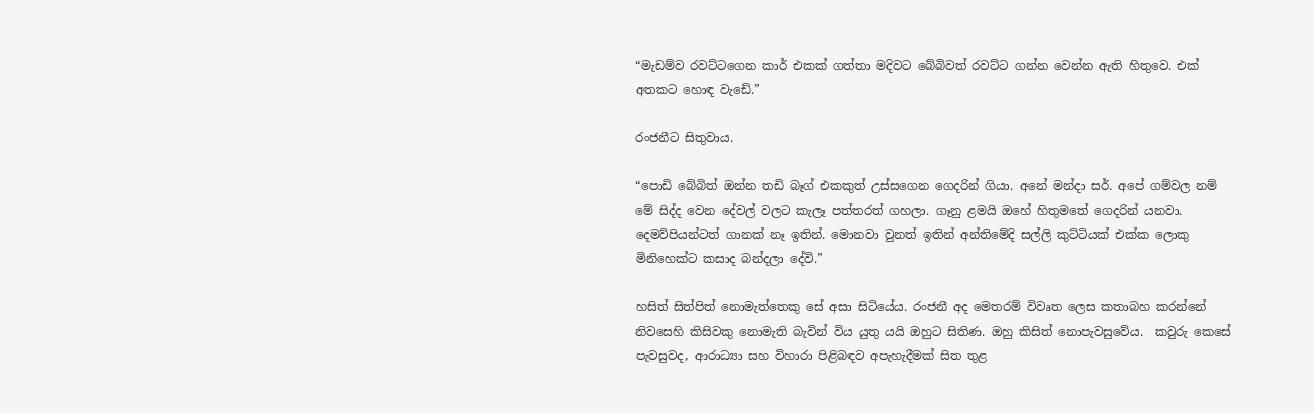“මැඩම්ව රවට්ටගෙන කාර් එකක් ගත්තා මදිවට බේබිවත් රවට්ට ගන්න වෙන්න ඇති හිතුවෙ. එක් අතකට හොඳ වැඩේ.”

රංජනීට සිතුවාය.

“පොඩි බේබිත් ඔන්න තඩි බෑග් එකකුත් උස්සගෙන ගෙදරින් ගියා. අනේ මන්දා සර්. අපේ ගම්වල නම් මේ සිද්ද වෙන දේවල් වලට කැලෑ පත්තරත් ගහලා. ගෑනු ළමයි ඔහේ හිතුමතේ ගෙදරින් යනවා. දෙමව්පියන්ටත් ගානක් නෑ ඉතින්. මොනවා වුනත් ඉතින් අන්තිමේදි සල්ලි කුට්ටියක් එක්ක ලොකු මිනිහෙක්ට කසාද බන්දලා දේවි.”

හසිත් සිත්පිත් නොමැත්තෙකු සේ අසා සිටියේය. රංජනී අද මෙතරම් විවෘත ලෙස කතාබහ කරන්නේ නිවසෙහි කිසිවකු නොමැති බැවින් විය යුතු යයි ඔහුට සිතිණ. ඔහු කිසිත් නොපැවසුවේය.  කවුරු කෙසේ පැවසුවද, ආරාධ්‍යා සහ විහාරා පිළිබඳව අපැහැදීමක් සිත තුළ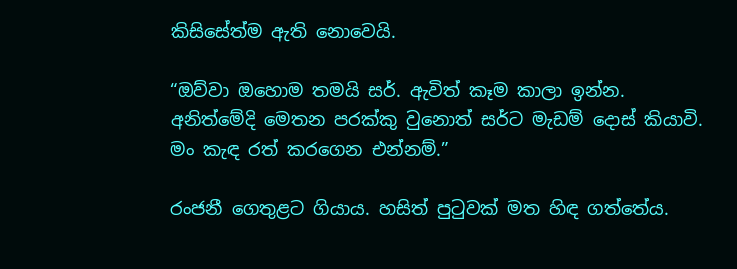කිසිසේත්ම ඇති නොවෙයි.

“ඔව්වා ඔහොම තමයි සර්. ඇවිත් කෑම කාලා ඉන්න. අනිත්මේදි මෙතන පරක්කු වුනොත් සර්ට මැඩම් දොස් කියාවි. මං කැඳ රත් කරගෙන එන්නම්.”

රංජනී ගෙතුළට ගියාය. හසිත් පුටුවක් මත හිඳ ගත්තේය.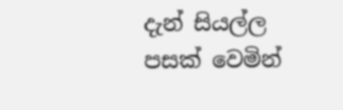දැන් සියල්ල පසක් වෙමින්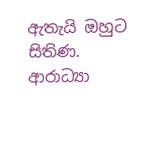ඇතැයි ඔහුට සිතිණ. ආරාධ්‍යා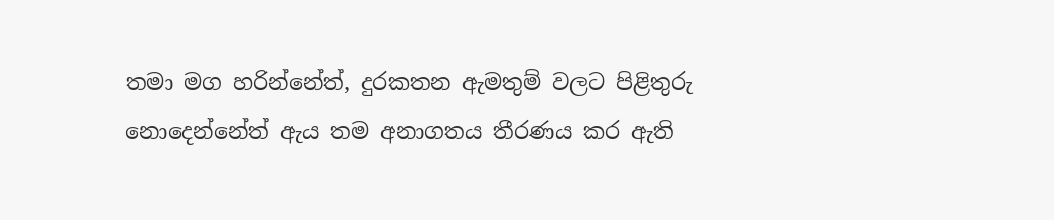තමා මග හරින්නේත්, දුරකතන ඇමතුම් වලට පිළිතුරු නොදෙන්නේත් ඇය තම අනාගතය තීරණය කර ඇති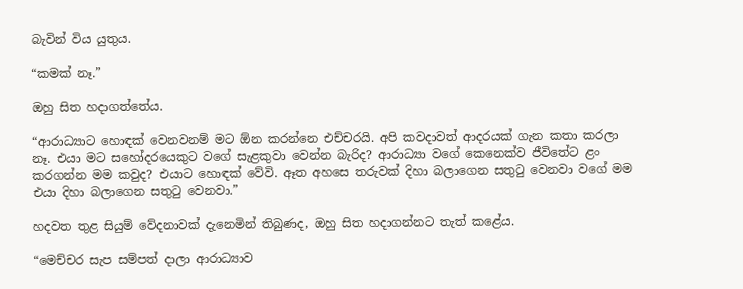බැවින් විය යුතුය.

“කමක් නෑ.”

ඔහු සිත හදාගත්තේය.

“ආරාධ්‍යාට හොඳක් වෙනවනම් මට ඕන කරන්නෙ එච්චරයි. අපි කවදාවත් ආදරයක් ගැන කතා කරලා නෑ. එයා මට සහෝදරයෙකුට වගේ සැළකුවා වෙන්න බැරිද? ආරාධ්‍යා වගේ කෙනෙක්ව ජීවිතේට ළං කරගන්න මම කවුද? එයාට හොඳක් වේවි. ඈත අහසෙ තරුවක් දිහා බලාගෙන සතුටු වෙනවා වගේ මම එයා දිහා බලාගෙන සතුටු වෙනවා.”

හදවත තුළ සියුම් වේදනාවක් දැනෙමින් තිබුණද, ඔහු සිත හදාගන්නට තැත් කළේය.

“මෙච්චර සැප සම්පත් දාලා ආරාධ්‍යාව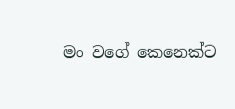මං වගේ කෙනෙක්ට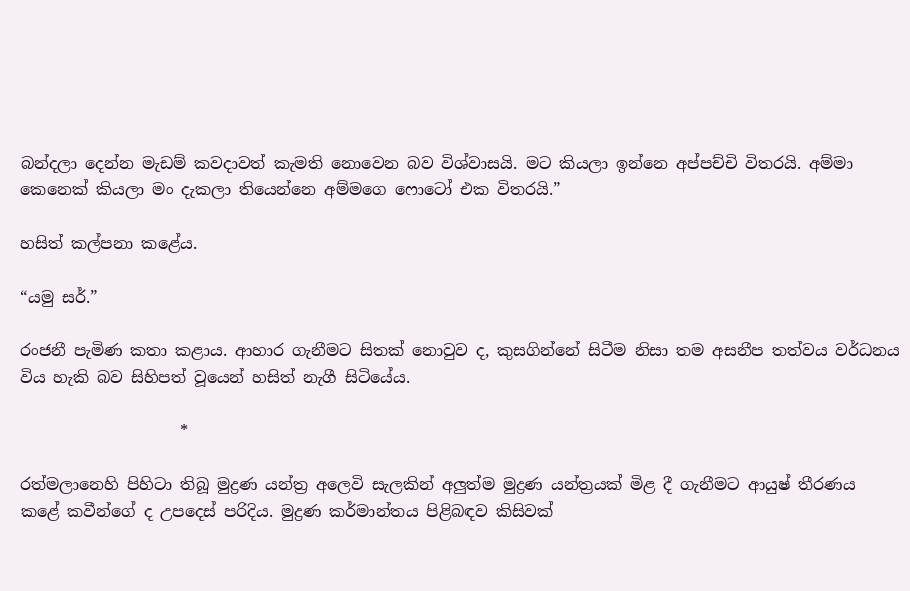බන්දලා දෙන්න මැඩම් කවදාවත් කැමති නොවෙන බව විශ්වාසයි. මට කියලා ඉන්නෙ අප්පච්චි විතරයි. අම්මා කෙනෙක් කියලා මං දැකලා තියෙන්නෙ අම්මගෙ ෆොටෝ එක විතරයි.”

හසිත් කල්පනා කළේය.

“යමු සර්.”

රංජනී පැමිණ කතා කළාය. ආහාර ගැනීමට සිතක් නොවුව ද, කුසගින්නේ සිටීම නිසා තම අසනීප තත්වය වර්ධනය විය හැකි බව සිහිපත් වූයෙන් හසිත් නැගී සිටියේය.

                    *

රත්මලානෙහි පිහිටා තිබූ මුද්‍රණ යන්ත්‍ර අලෙවි සැලකින් අලුත්ම මුද්‍රණ යන්ත්‍රයක් මිළ දී ගැනීමට ආයුෂ් තීරණය කළේ කවීන්ගේ ද උපදෙස් පරිදිය. මුද්‍රණ කර්මාන්තය පිළිබඳව කිසිවක්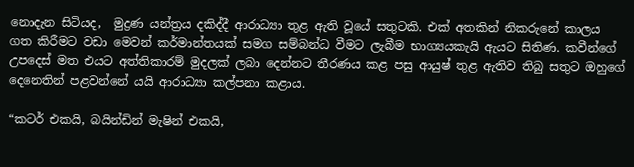නොදැන සිටියද,  මුද්‍රණ යන්ත්‍රය දකිද්දී ආරාධ්‍යා තුළ ඇති වූයේ සතුටකි. එක් අතකින් නිකරුනේ කාලය ගත කිරීමට වඩා මෙවන් කර්මාන්තයක් සමග සම්බන්ධ වීමට ලැබීම භාග්‍යයකැයි ඇයට සිතිණ. කවීන්ගේ උපදෙස් මත එයට අත්තිකාරම් මුදලක් ලබා දෙන්නට තීරණය කළ පසු ආයුෂ් තුළ ඇතිව තිබු සතුට ඔහුගේ දෙනෙතින් පළවන්නේ යයි ආරාධ්‍යා කල්පනා කළාය.

“කටර් එකයි, බයින්ඩින් මැෂින් එකයි,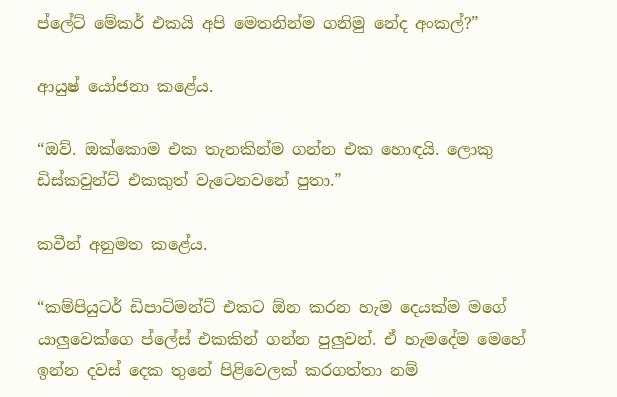ප්ලේට් මේකර් එකයි අපි මෙතනින්ම ගනිමු නේද අංකල්?”

ආයුෂ් යෝජනා කළේය.

“ඔව්. ඔක්කොම එක තැනකින්ම ගන්න එක හොඳයි. ලොකු ඩිස්කවුන්ට් එකකුත් වැටෙනවනේ පුතා.”

කවීන් අනුමත කළේය.

“කම්පියුටර් ඩිපාට්මන්ට් එකට ඕන කරන හැම දෙයක්ම මගේ යාලුවෙක්ගෙ ප්ලේස් එකකින් ගන්න පුලුවන්. ඒ හැමදේම මෙහේ ඉන්න දවස් දෙක තුනේ පිළිවෙලක් කරගත්තා නම්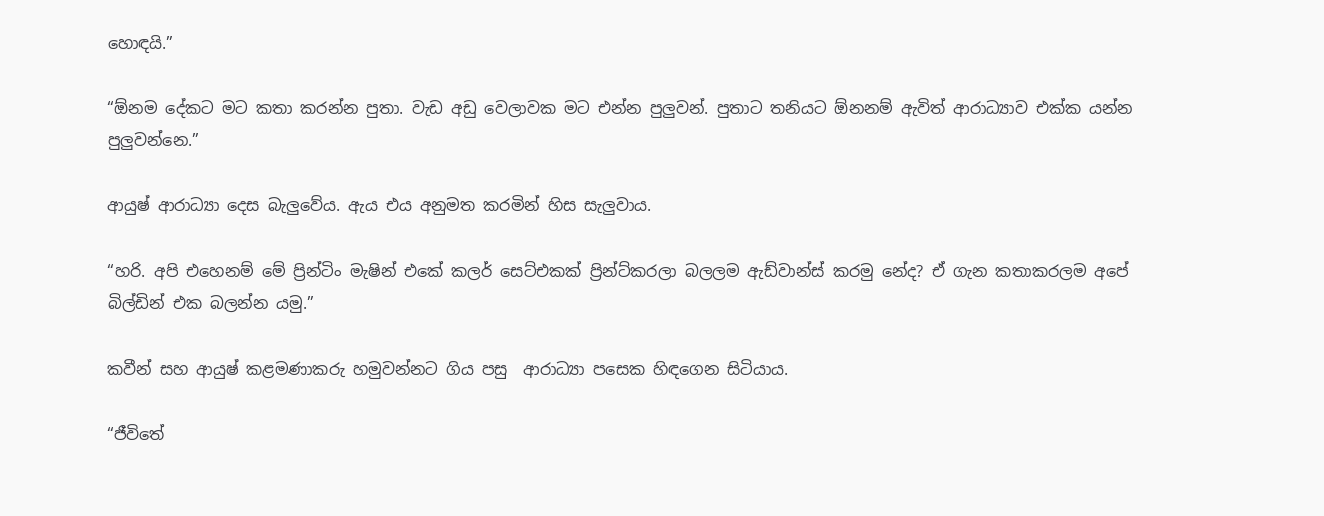හොඳයි.”

“ඕනම දේකට මට කතා කරන්න පුතා. වැඩ අඩු වෙලාවක මට එන්න පුලුවන්. පුතාට තනියට ඕනනම් ඇවිත් ආරාධ්‍යාව එක්ක යන්න පුලුවන්නෙ.”

ආයුෂ් ආරාධ්‍යා දෙස බැලුවේය. ඇය එය අනුමත කරමින් හිස සැලුවාය.

“හරි. අපි එහෙනම් මේ ප්‍රින්ටිං මැෂින් එකේ කලර් සෙට්එකක් ප්‍රින්ට්කරලා බලලම ඇඩ්වාන්ස් කරමු නේද? ඒ ගැන කතාකරලම අපේ බිල්ඩින් එක බලන්න යමු.”

කවීන් සහ ආයුෂ් කළමණාකරු හමුවන්නට ගිය පසු  ආරාධ්‍යා පසෙක හිඳගෙන සිටියාය.

“ජීවිතේ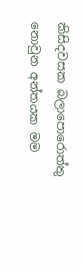කිසිදවසක බලාපොරොත්තු නොවුන අන්තයක මම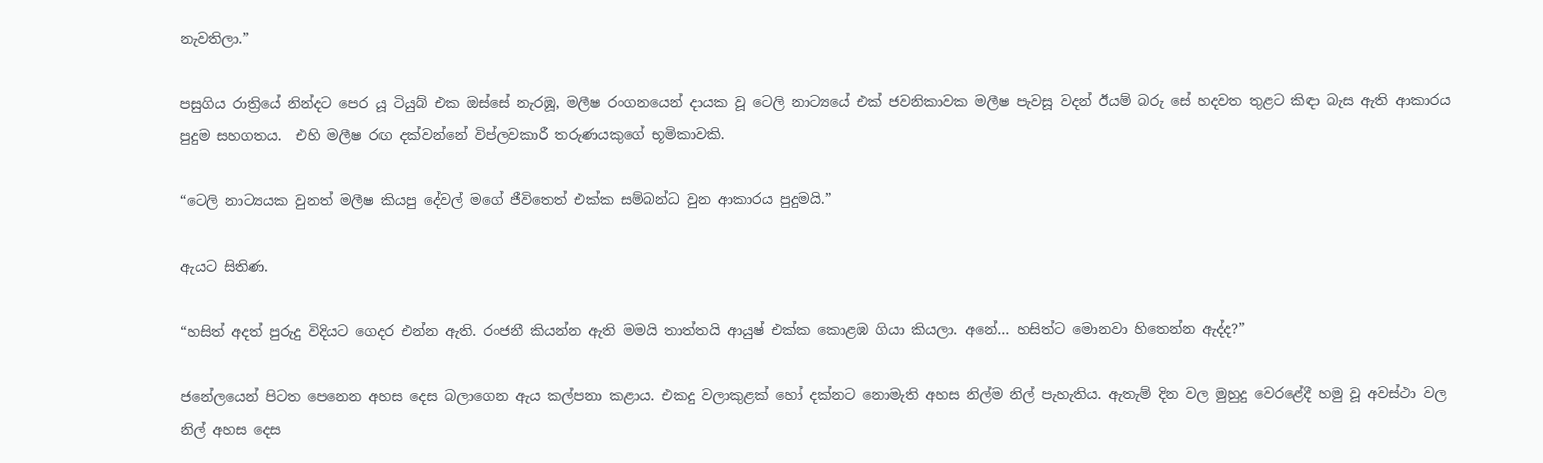නැවතිලා.”

පසුගිය රාත්‍රියේ නින්දට පෙර යූ ටියුබ් එක ඔස්සේ නැරඹූ, මලීෂ රංගනයෙන් දායක වූ ටෙලි නාට්‍යයේ එක් ජවනිකාවක මලීෂ පැවසූ වදන් ඊයම් බරු සේ හදවත තුළට කිඳා බැස ඇති ආකාරය පුදුම සහගතය.  එහි මලීෂ රඟ දක්වන්නේ විප්ලවකාරී තරුණයකුගේ භූමිකාවකි.

“ටෙලි නාට්‍යයක වුනත් මලීෂ කියපු දේවල් මගේ ජීවිතෙත් එක්ක සම්බන්ධ වුන ආකාරය පුදුමයි.”

ඇයට සිතිණ.

“හසිත් අදත් පුරුදු විදියට ගෙදර එන්න ඇති. රංජනී කියන්න ඇති මමයි තාත්තයි ආයුෂ් එක්ක කොළඹ ගියා කියලා. අනේ… හසිත්ට මොනවා හිතෙන්න ඇද්ද?”

ජනේලයෙන් පිටත පෙනෙන අහස දෙස බලාගෙන ඇය කල්පනා කළාය. එකදු වලාකුළක් හෝ දක්නට නොමැති අහස නිල්ම නිල් පැහැතිය. ඇතැම් දින වල මුහුදු වෙරළේදී හමු වූ අවස්ථා වල  නිල් අහස දෙස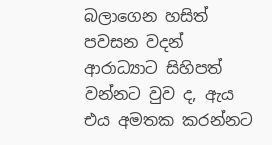බලාගෙන හසිත් පවසන වදන් ආරාධ්‍යාට සිහිපත් වන්නට වුව ද, ඇය එය අමතක කරන්නට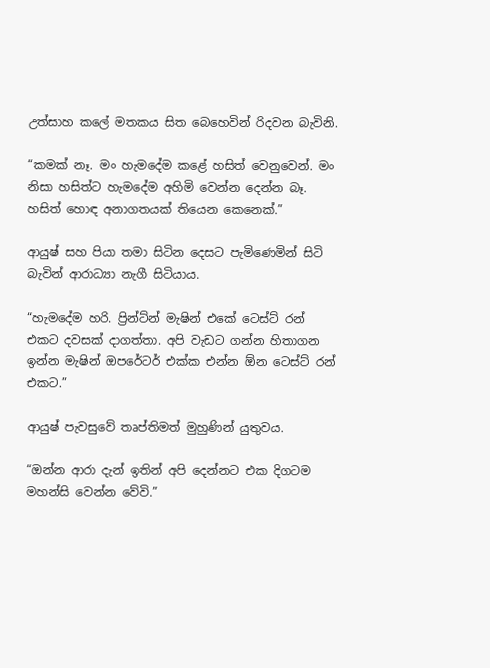උත්සාහ කලේ මතකය සිත බෙහෙවින් රිදවන බැවිනි.

“කමක් නෑ. මං හැමදේම කළේ හසිත් වෙනුවෙන්. මං නිසා හසිත්ට හැමදේම අහිමි වෙන්න දෙන්න බෑ. හසිත් හොඳ අනාගතයක් තියෙන කෙනෙක්.”

ආයුෂ් සහ පියා තමා සිටින දෙසට පැමිණෙමින් සිටි බැවින් ආරාධ්‍යා නැගී සිටියාය.

“හැමදේම හරි. ප්‍රින්ට්න් මැෂින් එකේ ටෙස්ට් රන් එකට දවසක් දාගත්තා. අපි වැඩට ගන්න හිතාගන ඉන්න මැෂින් ඔපරේටර් එක්ක එන්න ඕන ටෙස්ට් රන් එකට.”

ආයුෂ් පැවසුවේ තෘප්තිමත් මුහුණින් යුතුවය.

“ඔන්න ආරා දැන් ඉතින් අපි දෙන්නට එක දිගටම මහන්සි වෙන්න වේවි.”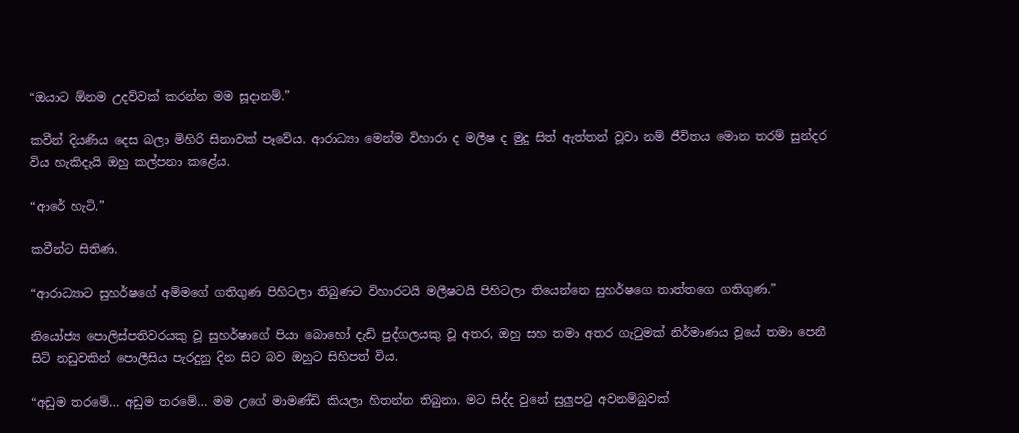“ඔයාට ඕනම උදව්වක් කරන්න මම සූදානම්.”

කවීන් දියණිය දෙස බලා මිහිරි සිනාවක් පෑවේය. ආරාධ්‍යා මෙන්ම විහාරා ද මලීෂ ද මුදු සිත් ඇත්තන් වූවා නම් ජීවිතය මොන තරම් සුන්දර විය හැකිදැයි ඔහු කල්පනා කළේය.

“ආරේ හැටි.”

කවීන්ට සිතිණ.

“ආරාධ්‍යාට සුහර්ෂගේ අම්මගේ ගතිගුණ පිහිටලා තිබුණට විහාරටයි මලීෂටයි පිහිටලා තියෙන්නෙ සුහර්ෂගෙ තාත්තගෙ ගතිගුණ.”

නියෝජ්‍ය පොලිස්පතිවරයකු වූ සුහර්ෂාගේ පියා බොහෝ දැඩි පුද්ගලයකු වූ අතර, ඔහු සහ තමා අතර ගැටුමක් නිර්මාණය වූයේ තමා පෙනී සිටි නඩුවකින් පොලීසිය පැරදුනු දින සිට බව ඔහුට සිහිපත් විය.

“අඩුම තරමේ… අඩුම තරමේ… මම උගේ මාමණ්ඩි කියලා හිතන්න තිබුනා. මට සිද්ද වුනේ සුලුපටු අවනම්බුවක්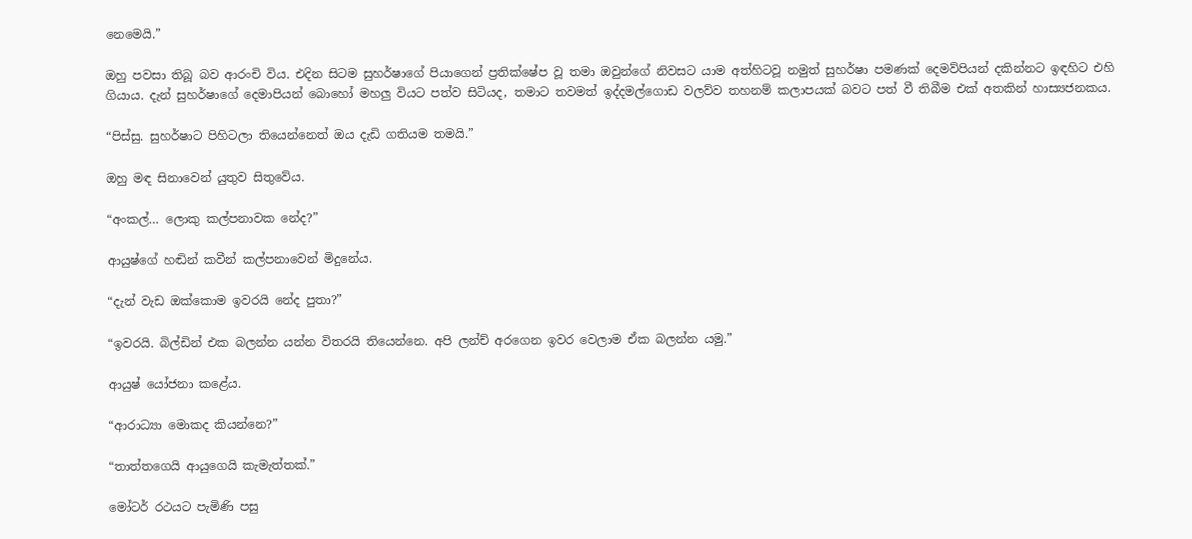නෙමෙයි.”

ඔහු පවසා තිබූ බව ආරංචි විය. එදින සිටම සුහර්ෂාගේ පියාගෙන් ප්‍රතික්ෂේප වූ තමා ඔවුන්ගේ නිවසට යාම අත්හිටවූ නමුත් සුහර්ෂා පමණක් දෙමව්පියන් දකින්නට ඉඳහිට එහි ගියාය. දැන් සුහර්ෂාගේ දෙමාපියන් බොහෝ මහලු වියට පත්ව සිටියද, තමාට තවමත් ඉද්දමල්ගොඩ වලව්ව තහනම් කලාපයක් බවට පත් වී තිබීම එක් අතකින් හාස්‍යජනකය.

“පිස්සු. සුහර්ෂාට පිහිටලා තියෙන්නෙත් ඔය දැඩි ගතියම තමයි.”

ඔහු මඳ සිනාවෙන් යුතුව සිතුවේය.

“අංකල්… ලොකු කල්පනාවක නේද?”

ආයුෂ්ගේ හඬින් කවීන් කල්පනාවෙන් මිදුනේය.

“දැන් වැඩ ඔක්කොම ඉවරයි නේද පුතා?”

“ඉවරයි. බිල්ඩින් එක බලන්න යන්න විතරයි තියෙන්නෙ. අපි ලන්ච් අරගෙන ඉවර වෙලාම ඒක බලන්න යමු.”

ආයුෂ් යෝජනා කළේය.

“ආරාධ්‍යා මොකද කියන්නෙ?”

“තාත්තගෙයි ආයුගෙයි කැමැත්තක්.”

මෝටර් රථයට පැමිණි පසු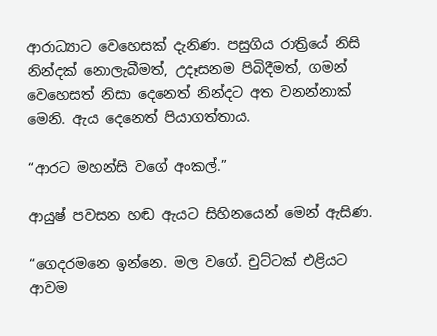ආරාධ්‍යාට වෙහෙසක් දැනිණ. පසුගිය රාත්‍රියේ නිසි නින්දක් නොලැබීමත්, උදෑසනම පිබිදීමත්, ගමන් වෙහෙසත් නිසා දෙනෙත් නින්දට අත වනන්නාක් මෙනි. ඇය දෙනෙත් පියාගත්තාය.

“ආරට මහන්සි වගේ අංකල්.”

ආයුෂ් පවසන හඬ ඇයට සිහිනයෙන් මෙන් ඇසිණ.

“ගෙදරමනෙ ඉන්නෙ. මල වගේ. චුට්ටක් එළියට ආවම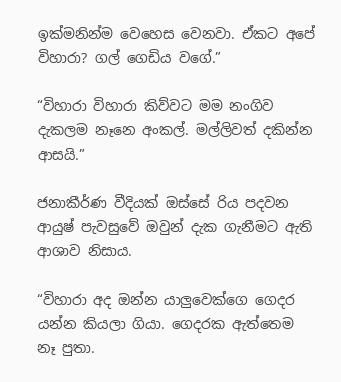ඉක්මනින්ම වෙහෙස වෙනවා. ඒකට අපේ විහාරා? ගල් ගෙඩිය වගේ.”

“විහාරා විහාරා කිව්වට මම නංගිව දැකලම නෑනෙ අංකල්. මල්ලිවත් දකින්න ආසයි.”

ජනාකීර්ණ වීදියක් ඔස්සේ රිය පදවන ආයුෂ් පැවසුවේ ඔවුන් දැක ගැනීමට ඇති ආශාව නිසාය.

“විහාරා අද ඔන්න යාලුවෙක්ගෙ ගෙදර යන්න කියලා ගියා. ගෙදරක ඇත්තෙම නෑ පුතා.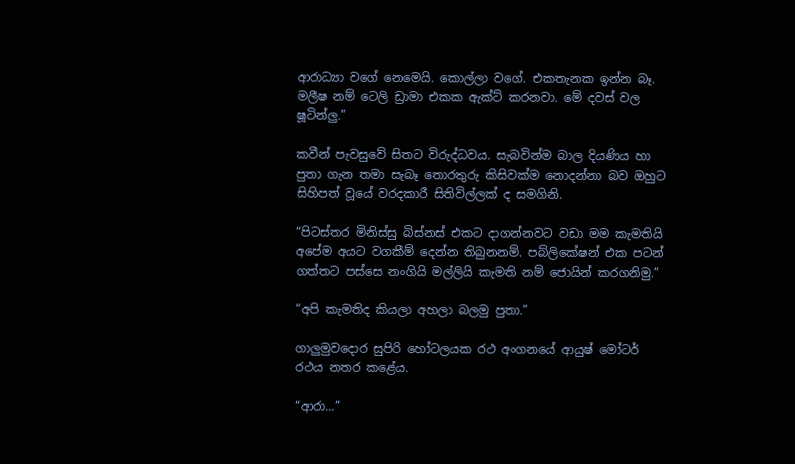ආරාධ්‍යා වගේ නෙමෙයි. කොල්ලා වගේ. එකතැනක ඉන්න බෑ. මලීෂ නම් ටෙලි ඩ්‍රාමා එකක ඇක්ට් කරනවා. මේ දවස් වල ෂූටින්ලු.”

කවීන් පැවසුවේ සිතට විරුද්ධවය. සැබවින්ම බාල දියණිය හා පුතා ගැන තමා සැබෑ තොරතුරු කිසිවක්ම නොදන්නා බව ඔහුට සිහිපත් වූයේ වරදකාරී සිතිවිල්ලක් ද සමගිනි.

“පිටස්තර මිනිස්සු බිස්නස් එකට දාගන්නවට වඩා මම කැමතියි අපේම අයට වගකීම් දෙන්න තිබුනනම්. පබ්ලිකේෂන් එක පටන් ගත්තට පස්සෙ නංගියි මල්ලියි කැමති නම් ජොයින් කරගනිමු.”

“අපි කැමතිද කියලා අහලා බලමු පුතා.”

ගාලුමුවදොර සුපිරි හෝටලයක රථ අංගනයේ ආයුෂ් මෝටර් රථය නතර කළේය.

“ආරා…”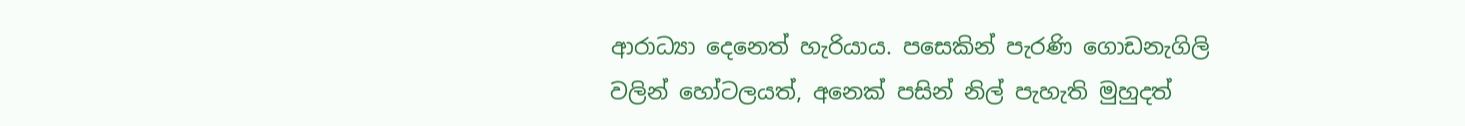ආරාධ්‍යා දෙනෙත් හැරියාය. පසෙකින් පැරණි ගොඩනැගිලි වලින් හෝටලයත්, අනෙක් පසින් නිල් පැහැති මුහුදත්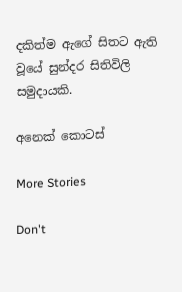දකිත්ම ඇගේ සිතට ඇති වූයේ සුන්දර සිතිවිලි සමුදායකි.

අනෙක් කොටස්

More Stories

Don't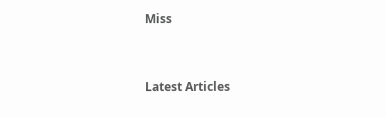Miss


Latest Articles